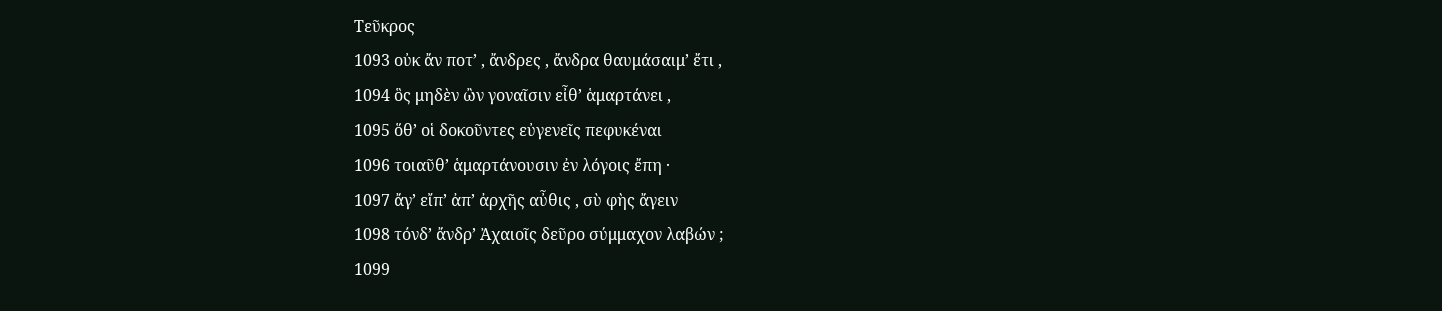Τεῦκρος
1093 οὐκ ἄν ποτ’ , ἄνδρες , ἄνδρα θαυμάσαιμ’ ἔτι ,
1094 ὃς μηδὲν ὢν γοναῖσιν εἶθ’ ἁμαρτάνει ,
1095 ὅθ’ οἱ δοκοῦντες εὐγενεῖς πεφυκέναι
1096 τοιαῦθ’ ἁμαρτάνουσιν ἐν λόγοις ἔπη ·
1097 ἄγ’ εἴπ’ ἀπ’ ἀρχῆς αὖθις , σὺ φὴς ἄγειν
1098 τόνδ’ ἄνδρ’ Ἀχαιοῖς δεῦρο σύμμαχον λαβών ;
1099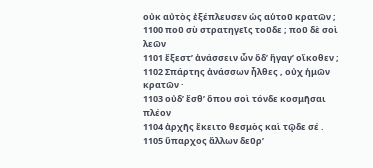οὐκ αὐτὸς ἐξέπλευσεν ὡς αὑτοῦ κρατῶν ;
1100 ποῦ σὺ στρατηγεῖς τοῦδε ; ποῦ δὲ σοὶ λεῶν
1101 ἔξεστ’ ἀνάσσειν ὧν ὅδ’ ἤγαγ’ οἴκοθεν ;
1102 Σπάρτης ἀνάσσων ἦλθες , οὐχ ἡμῶν κρατῶν ·
1103 οὐδ’ ἔσθ’ ὅπου σοὶ τόνδε κοσμῆσαι πλέον
1104 ἀρχῆς ἔκειτο θεσμὸς καὶ τῷδε σέ .
1105 ὕπαρχος ἄλλων δεῦρ’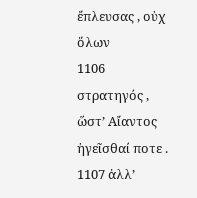ἔπλευσας , οὐχ ὅλων
1106 στρατηγός , ὥστ’ Αἴαντος ἡγεῖσθαί ποτε .
1107 ἀλλ’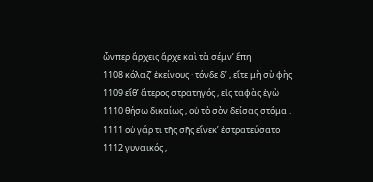ὧνπερ ἄρχεις ἄρχε καὶ τὰ σέμν’ ἔπη
1108 κόλαζ’ ἐκείνους · τόνδε δ’ , εἴτε μὴ σὺ φὴς
1109 εἴθ’ ἅτερος στρατηγός , εἰς ταφὰς ἐγὼ
1110 θήσω δικαίως , οὐ τὸ σὸν δείσας στόμα .
1111 οὐ γάρ τι τῆς σῆς εἵνεκ’ ἐστρατεύσατο
1112 γυναικός ,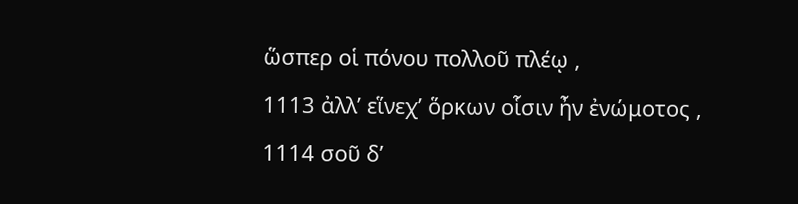ὥσπερ οἱ πόνου πολλοῦ πλέῳ ,
1113 ἀλλ’ εἵνεχ’ ὅρκων οἷσιν ἦν ἐνώμοτος ,
1114 σοῦ δ’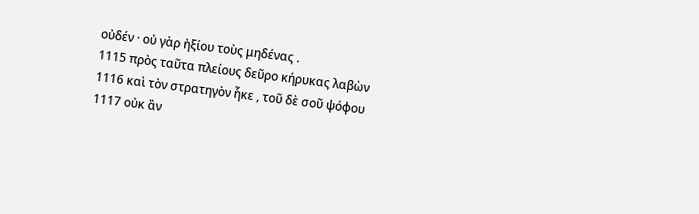οὐδέν · οὐ γὰρ ἠξίου τοὺς μηδένας .
1115 πρὸς ταῦτα πλείους δεῦρο κήρυκας λαβὼν
1116 καὶ τὸν στρατηγὸν ἧκε , τοῦ δὲ σοῦ ψόφου
1117 οὐκ ἂν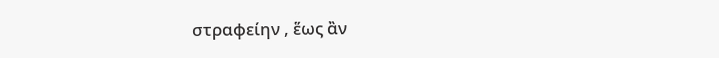στραφείην , ἕως ἂν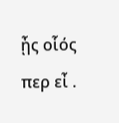ᾖς οἷός περ εἶ .